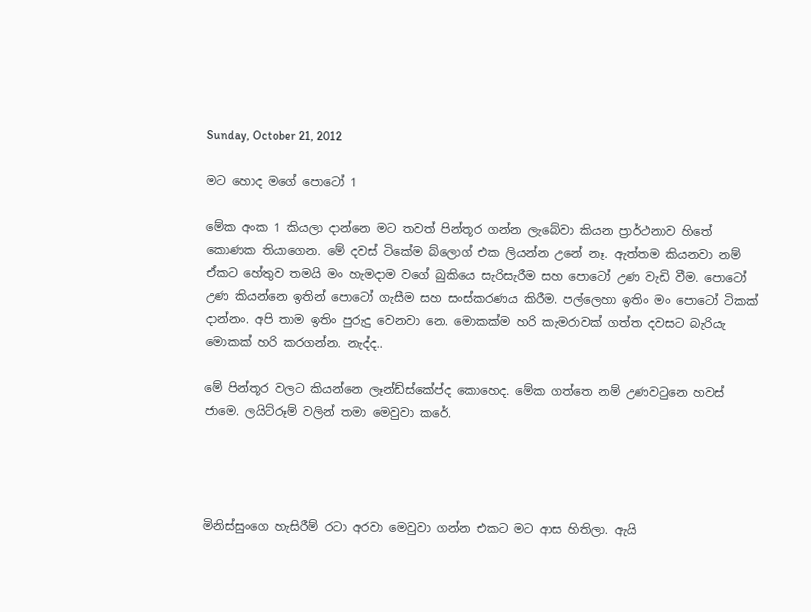Sunday, October 21, 2012

මට හොද මගේ පොටෝ 1

මේක අංක 1 කියලා දාන්නෙ මට තවත් පින්තූර ගන්න ලැබේවා කියන ප්‍රාර්ථනාව හිතේ කොණක තියාගෙන. මේ දවස් ටිකේම බ්ලොග් එක ලියන්න උනේ නෑ. ඇත්තම කියනවා නම් ඒකට හේතුව තමයි මං හැමදාම වගේ බුකියෙ සැරිසැරීම සහ පොටෝ උණ වැඩි වීම. පොටෝ උණ කියන්නෙ ඉතින් පොටෝ ගැසීම සහ සංස්කරණය කිරීම. පල්ලෙහා ඉතිං මං පොටෝ ටිකක් දාන්නං. අපි තාම ඉතිං පුරුදු වෙනවා නෙ. මොකක්ම හරි කැමරාවක් ගත්ත දවසට බැරියැ මොකක් හරි කරගන්න. නැද්ද..

මේ පින්තූර වලට කියන්නෙ ලෑන්ඩ්ස්කේප්ද කොහෙද. මේක ගත්තෙ නම් උණවටුනෙ හවස් ජාමෙ. ලයිට්රූම් වලින් තමා මෙවුවා කරේ.




මිනිස්සුංගෙ හැසිරීම් රටා අරවා මෙවුවා ගන්න එකට මට ආස හිතිලා. ඇයි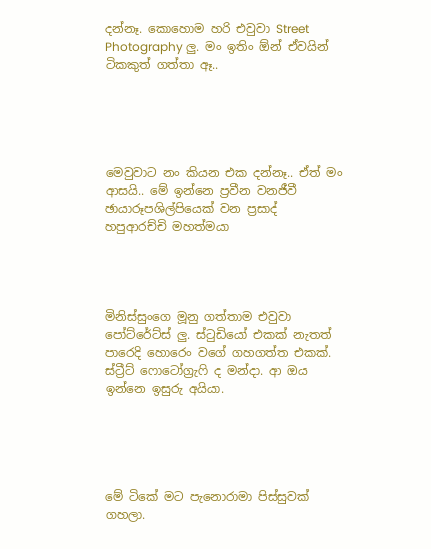දන්නෑ. කොහොම හරි එවුවා Street Photography ලු. මං ඉතිං ඕන් ඒවයින් ටිකකුත් ගත්තා ඈ..





මෙවුවාට නං කියන එක දන්නෑ.. ඒත් මං ආසයි.. මේ ඉන්නෙ ප්‍රවීන වනජීවී ඡායාරූපශිල්පියෙක් වන ප්‍රසාද් හපුආරච්චි මහත්මයා




මිනිස්සුංගෙ මූනු ගත්තාම එවුවා පෝට්රේට්ස් ලු. ස්ටුඩියෝ එකක් නැතත් පාරෙදි හොරෙං වගේ ගහගත්ත එකක්. ස්ට්‍රීට් ෆොටෝග්‍රැෆි ද මන්දා. ආ ඔය ඉන්නෙ ඉසුරු අයියා.





මේ ටිකේ මට පැනොරාමා පිස්සුවක් ගහලා.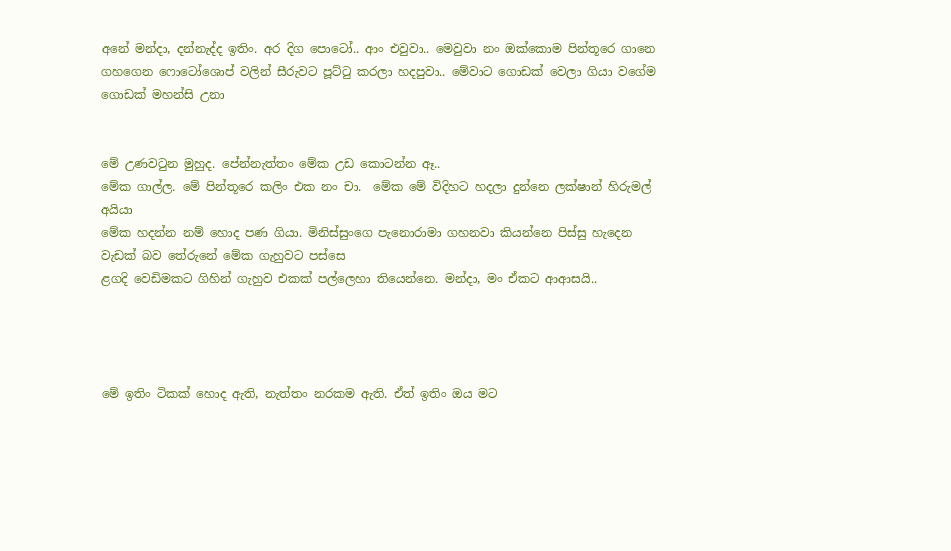අනේ මන්දා, දන්නැද්ද ඉතිං. අර දිග පොටෝ.. ආං එවුවා.. මෙවුවා නං ඔක්කොම පින්තූ‍‍රෙ ගානෙ ගහගෙන ෆොටෝශොප් වලින් සීරුවට පූට්ටු කරලා හදපුවා.. මේවාට ගොඩක් වෙලා ගියා වගේම ගොඩක් මහන්සි උනා


මේ උණවටුන මුහුද. පේන්නැත්තං මේක උඩ කොටන්න ඈ..
මේක ගාල්ල. මේ පින්තූ‍රෙ කලිං එක නං චා.  මේක මේ විදිහට හදලා දුන්නෙ ලක්ෂාන් හිරුමල් අයියා
මේක හදන්න නම් හොද පණ ගියා. මිනිස්සුංගෙ පැනොරාමා ගහනවා කියන්නෙ පිස්සු හැදෙන වැඩක් බව තේරුනේ මේක ගැහුවට පස්සෙ
ළගදි වෙඩිමකට ගිහින් ගැහුව එකක් පල්ලෙහා තියෙන්නෙ. මන්දා, මං ඒකට ආආසයි..




මේ ඉතිං ටිකක් හොද ඇති, නැත්තං නරකම ඇති. ඒත් ඉතිං ඔය මට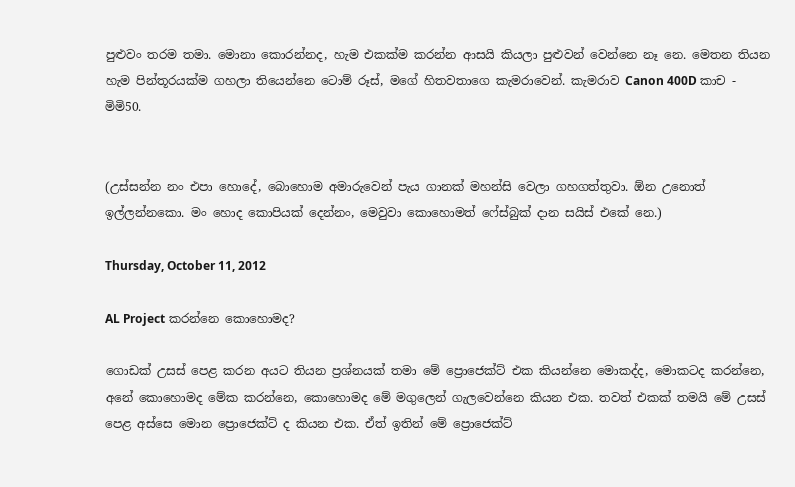පුළුවං තරම තමා. මොනා කොරන්නද, හැම එකක්ම කරන්න ආසයි කියලා පුළුවන් වෙන්නෙ නෑ නෙ. මෙතන තියන හැම පින්තූරයක්ම ගහලා තියෙන්නෙ ටොම් රූස්, ම‍ගේ හිතවතාගෙ කැමරාවෙන්. කැමරාව Canon 400D කාච - මිමි50.


(උස්සන්න නං එපා හොදේ, බොහොම අමාරුවෙන් පැය ගානක් මහන්සි වෙලා ගහගත්තුවා. ඕන උනොත් ඉල්ලන්නකො. මං හොද කොපියක් දෙන්නං, මෙවුවා කොහොමත් ෆේස්බුක් දාන සයිස් එකේ නෙ.)

Thursday, October 11, 2012

AL Project කරන්නෙ කොහොමද?

ගොඩක් උසස් පෙළ කරන අයට තියන ප්‍රශ්නයක් තමා මේ ප්‍රොජෙක්ට් එක කියන්නෙ මොකද්ද, මොකටද කරන්නෙ, අනේ කොහොමද මේක කරන්නෙ, කො‍හොමද මේ මගුලෙන් ගැලවෙන්නෙ කියන එක. තවත් එකක් තමයි මේ උසස් පෙළ අස්සෙ මොන ප්‍රොජෙක්ට් ද කියන එක. ඒත් ඉතින් මේ ප්‍රොජෙක්ට්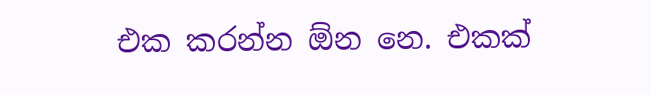එක කරන්න ඕන නෙ. එකක්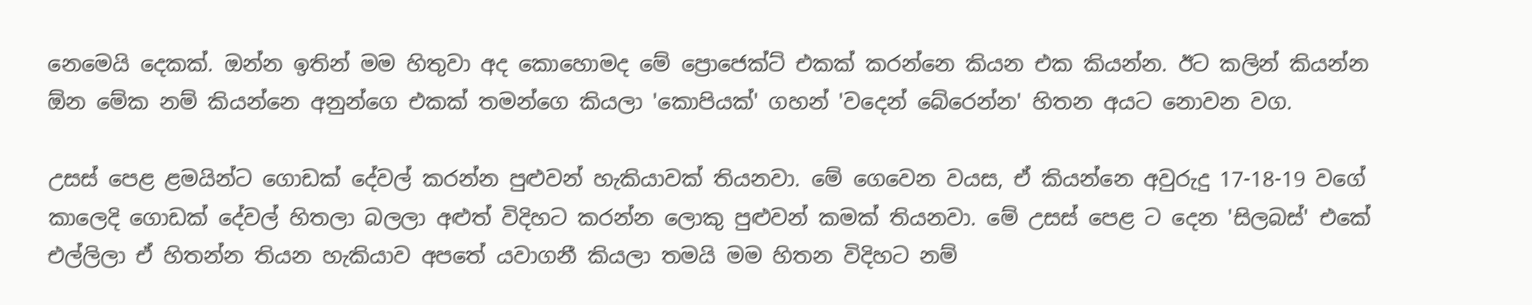නෙමෙයි දෙකක්. ඔන්න ඉතින් මම හිතුවා අද කොහොමද මේ ප්‍රොජෙක්ට් එකක් කරන්නෙ කියන එක කියන්න. ඊට කලින් කියන්න ඕන මේක නම් කියන්නෙ අනුන්ගෙ එකක් තමන්ගෙ කියලා 'කොපියක්' ගහන් 'වදෙන් බේරෙන්න' හිතන අයට නොවන වග.

උසස් පෙළ ළමයින්ට ගොඩක් දේවල් කරන්න පුළුවන් හැකියාවක් තියනවා. මේ ගෙවෙන වයස, ඒ කියන්නෙ අවුරුදු 17-18-19 වගේ කාලෙදි ගොඩක් දේවල් හිතලා බලලා අළුත් විදිහට කරන්න ලොකු පුළුවන් කමක් තියනවා. මේ උසස් පෙළ ට දෙන 'සිලබස්' එකේ එල්ලිලා ඒ හිතන්න තියන හැකියාව අප‍තේ යවාගනී කියලා තමයි මම හිතන විදිහට නම්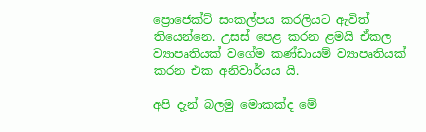ප්‍රොජෙක්ට් සංකල්පය කරලියට ඇවිත් තියෙන්නෙ. උසස් පෙළ කරන ළමයි ඒකල ව්‍යාපෘතියක් වගේම කණ්ඩායම් ව්‍යාපෘතියක් කරන එක අනිවාර්යය යි.

අපි දැන් බලමු මොකක්ද මේ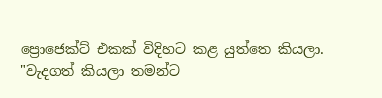ප්‍රොජෙක්ට් එකක් විදිහට කළ යුත්තෙ කියලා. "වැදගත් කියලා තමන්ට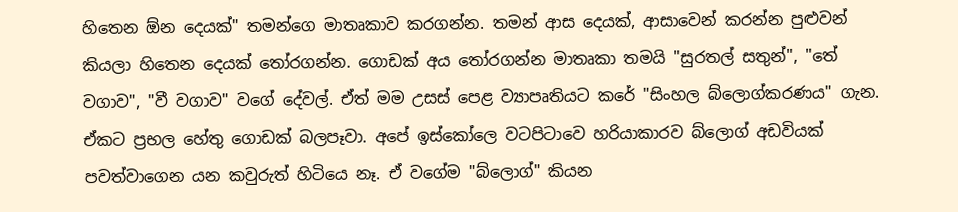හිතෙන ඕන දෙයක්" තමන්ගෙ මාතෘකාව කරගන්න. තමන් ආස දෙයක්, ආසාවෙන් කරන්න පුළුවන් කියලා හිතෙන දෙයක් තෝරගන්න. ගොඩක් අය තෝරගන්න මාතෘකා තමයි "සුරතල් සතුන්", "තේ වගාව", "වී වගාව" වගේ දේවල්. ඒත් මම උසස් පෙළ ව්‍යාපෘතියට කරේ "සිංහල බ්ලොග්කරණය" ගැන. ඒකට ප්‍රභල හේතු ගොඩක් බලපෑවා. අපේ ඉස්කෝලෙ වටපිටාවෙ හරියාකාරව බ්ලොග් අඩවියක් පවත්වාගෙන යන කවුරුත් හිටියෙ නෑ. ඒ වගේම "බ්ලොග්" කියන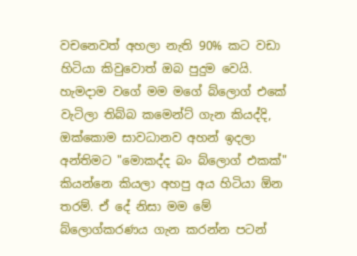වචනෙවත් අහලා නැති 90% කට වඩා හිටියා කිවුවොත් ඔබ පුදුම වෙයි. හැමදාම වගේ මම මගේ බ්ලොග් එකේ වැටිලා තිබ්බ කමෙන්ට් ගැන කියද්දි, ඔක්කොම සාවධානව අහන් ඉදලා අන්තිමට "මොකද්ද බං බ්ලොග් එකක්" කියන්නෙ කියලා අහපු අය හිටියා ඕන තරම්. ඒ දේ නිසා මම මේ බ්ලොග්කරණය ගැන කරන්න පටන්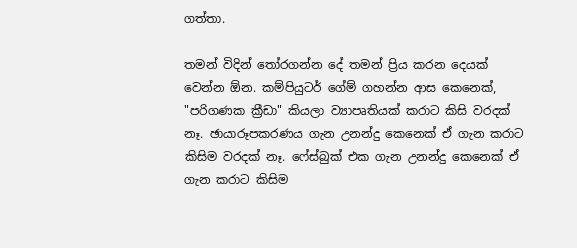ගත්තා.

තමන් විදින් තෝරගන්න දේ තමන් ප්‍රිය කරන දෙයක් වෙන්න ඕන. කම්පියුටර් ගේම් ගහන්න ආස කෙනෙක්, "පරිගණක ක්‍රීඩා" කියලා ව්‍යාපෘතියක් කරාට කිසි වරදක් නෑ. ඡායාරූපකරණය ගැන උනන්දු කෙනෙක් ඒ ගැන කරාට කිසිම වරදක් නෑ. ෆේස්බුක් එක ගැන උනන්දු කෙනෙක් ඒ ගැන කරාට කිසිම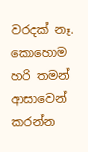වරදක් නෑ. කොහොම හරි තමන් ආසාවෙන් කරන්න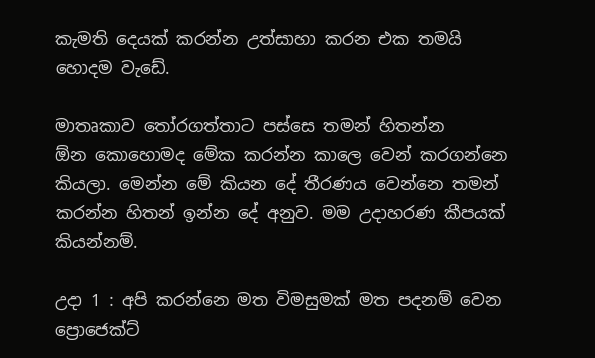කැමති දෙයක් කරන්න උත්සාහා කරන එක තමයි හොදම වැඩේ.

මාතෘකාව තෝරගත්තාට පස්සෙ තමන් හිතන්න ඕන ‍කොහොමද මේක කරන්න කාලෙ වෙන් කරගන්නෙ කියලා. මෙන්න මේ කියන දේ තීරණය වෙන්නෙ තමන් කරන්න හිතන් ඉන්න දේ අනුව. මම උදාහරණ කීපයක් කියන්නම්.

උදා 1 : අපි කරන්නෙ මත විමසුමක් මත පදනම් වෙන ප්‍රොජෙක්ට්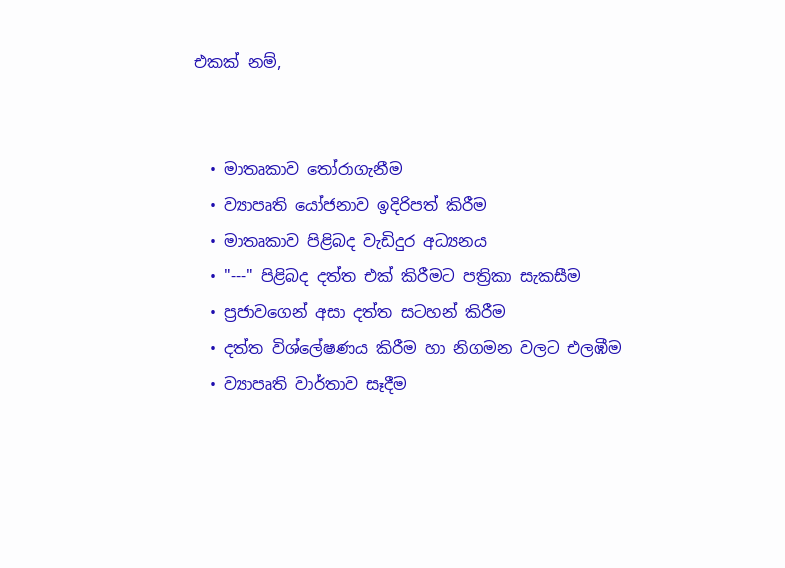එකක් නම්,


  • මාතෘකාව තෝරාගැනීම
  • ව්‍යාපෘති යෝජනාව ඉදිරිපත් කිරීම
  • මාතෘකාව පිළිබද වැඩිදුර අධ්‍යනය
  • "---" පිළිබද දත්ත එක් කිරීමට පත්‍රිකා සැකසීම
  • ප්‍රජාවගෙන් අසා දත්ත සටහන් කිරීම
  • දත්ත විශ්ලේෂණය කිරීම හා නිගමන වලට එලඹීම
  • ව්‍යාපෘති වාර්තාව සෑදීම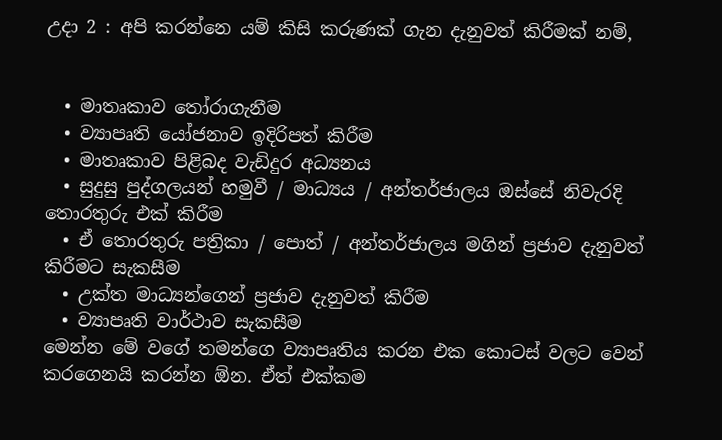උදා 2 : අපි කරන්නෙ යම් කිසි කරුණක් ගැන දැනුවත් කිරීමක් නම්,


  • මාතෘකාව තෝරාගැනීම
  • ව්‍යාපෘති යෝජනාව ඉදිරිපත් කිරීම
  • මාතෘකාව පිළිබද වැඩිදුර අධ්‍යනය
  • සුදුසු පුද්ගලයන් හමුවී / මාධ්‍යය / අන්තර්ජාලය ඔස්සේ නිවැරදි තොරතුරු එක් කිරීම
  • ඒ තොරතුරු පත්‍රිකා / පොත් / අන්තර්ජාලය මගින් ප්‍රජාව දැනුවත් කිරීමට සැකසීම
  • උක්ත මාධ්‍යන්ගෙන් ප්‍රජාව දැනුවත් කිරීම
  • ව්‍යාපෘති වාර්ථාව සැකසීම
මෙන්න මේ වගේ තමන්ගෙ ව්‍යාපෘතිය කරන එක කොටස් වලට වෙන් කරගෙනයි කරන්න ඕන. ඒත් එක්කම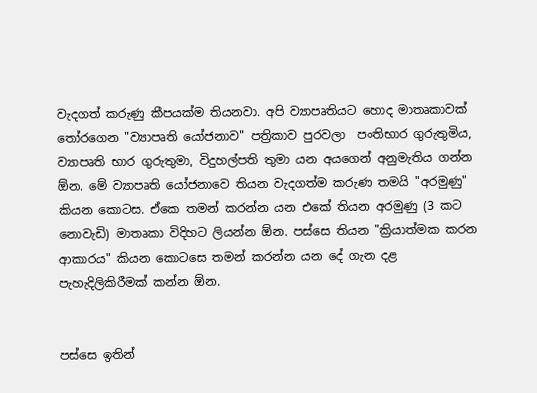වැදගත් කරුණු කීපයක්ම තියනවා. අපි ව්‍යාපෘතියට හොද මාතෘකාවක් තෝරගෙන "ව්‍යාපෘති යෝජනාව" පත්‍රිකාව පුරවලා  පංතිභාර ගුරුතුමිය, ව්‍යාපෘති භාර ගුරුතුමා, විදුහල්පති තුමා යන අයගෙන් අනුමැතිය ගන්න ඕ‍න. මේ ව්‍යාපෘති යෝජනාවෙ තියන වැදගත්ම කරුණ තමයි "අරමුණු" කියන කොටස. ඒකෙ තමන් කරන්න යන එකේ තියන අරමුණු (3 කට නොවැඩි) මාතෘකා විදිහට ලියන්න ඕන. පස්සෙ තියන "ක්‍රියාත්මක කරන ආකාරය" කියන කොටසෙ තමන් කරන්න යන දේ ගැන දළ පැහැදිලිකිරීමක් කන්න ඕන.


පස්සෙ ඉතින්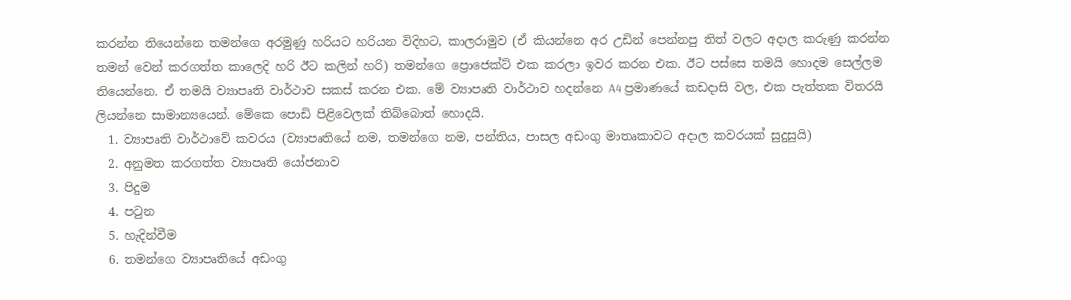කරන්න තියෙන්නෙ තමන්ගෙ අරමුණු හරියට හරියන විදිහට, කාලරාමුව (ඒ කියන්නෙ අර උඩින් පෙන්නපු තිත් වලට අදාල කරුණු කරන්න තමන් වෙන් කරගත්ත කාලෙදි හරි ඊට කලින් හරි) තමන්ගෙ ප්‍රොජෙක්ට් එක කරලා ඉවර කරන එක. ඊට පස්සෙ තමයි හොදම සෙල්ලම තියෙන්නෙ. ඒ තමයි ව්‍යාපෘති වාර්ථාව සකස් කරන එක. මේ ව්‍යාපෘති වාර්ථාව හදන්නෙ A4 ප්‍රමාණයේ කඩදාසි වල, එක පැත්තක විතරයි ලියන්නෙ සාමාන්‍යයෙන්‍. මේකෙ පොඩි පිළිවෙලක් තිබ්බොත් හොදයි.
  1. ව්‍යාපෘති වාර්ථාවේ කවරය (ව්‍යාපෘතියේ නම, තමන්ගෙ නම, පන්තිය, පාසල අඩංගු මාතෘකාවට අදාල කවරයක් සුදුසුයි)
  2. අනුමත කරගත්ත ව්‍යාපෘති යෝජනාව
  3. පිදුම
  4. පටුන
  5. හැදින්වීම
  6. තමන්ගෙ ව්‍යාපෘතියේ අඩංගු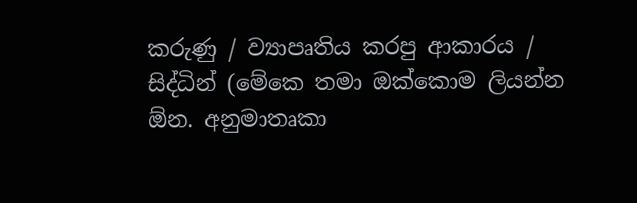කරුණු / ව්‍යාපෘතිය කරපු ආකාරය / සිද්ධින් (මේකෙ තමා ඔක්කොම ලියන්න ඕන. අනුමාතෘකා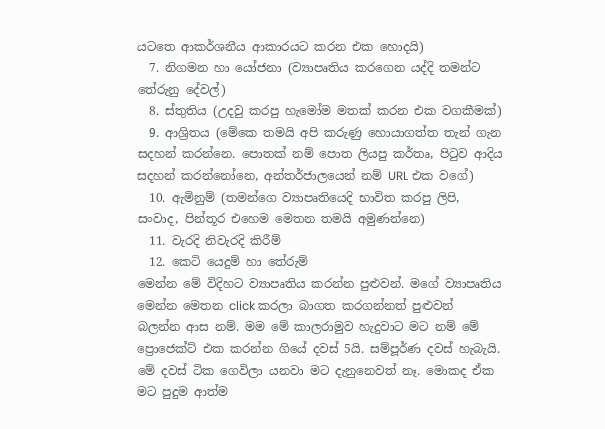යටතෙ ආකර්ශනීය ආකාරයට කරන එක හොදයි)
  7. නිගමන හා යෝජනා (ව්‍යාපෘතිය කරගෙන යද්දි තමන්ට තේරුනු දේවල්)
  8. ස්තුතිය (උදවු කරපු හැමෝම මතක් කරන එක වගකීමක්)
  9. ආශ්‍රිතය (මේකෙ තමයි අපි කරුණු හොයාගත්ත තැන් ගැන සදහන් කරන්නෙ. පොතක් නම් පොත ලියපු කර්තෘ, පිටුව ආදිය සදහන් කරන්නෝනෙ, අන්තර්ජාලයෙන් නම් URL එක වගේ)
  10. ඇමිනුම් (තමන්ගෙ ව්‍යාපෘතියෙදි භාවිත කරපු ලිපි, සංවාද, පින්තූර එහෙම මෙතන තමයි අමුණන්නෙ)
  11. වැරදි නිවැරදි කිරීම්
  12. කෙටි යෙදුම් හා තේරුම්
මෙන්න මේ විදිහට ව්‍යාපෘතිය කරන්න පුළුවන්. මගේ ව්‍යාපෘතිය මෙන්න මෙතන click කරලා බාගත කරගන්නත් පුළුවන් බලන්න ආස නම්. මම මේ කාලරාමුව හැදුවාට මට නම් මේ ප්‍රොජෙක්ට් එක කරන්න ගියේ දවස් 5යි. සම්පූර්ණ දවස් හැබැයි. මේ දවස් ටික ගෙවිලා යනවා මට දැනුනෙවත් නෑ. මොකද ඒක මට පුදුම ආත්ම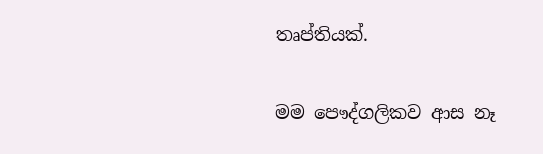තෘප්තියක්.

මම පෞද්ගලිකව ආස නෑ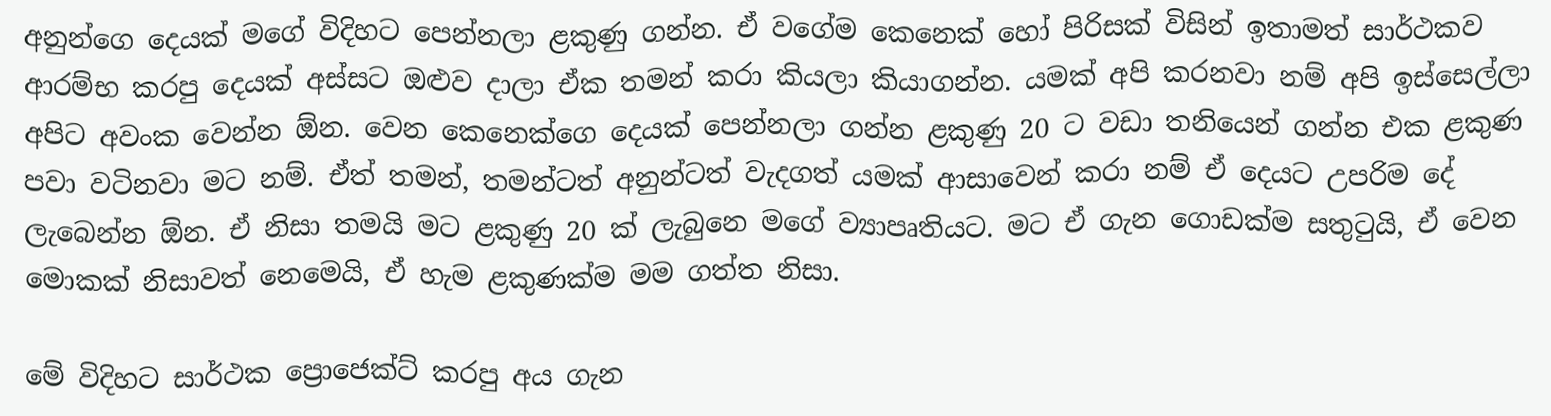අනුන්ගෙ දෙයක් මගේ විදිහට පෙන්නලා ළකුණු ගන්න. ඒ වගේම කෙනෙක් හෝ පිරිසක් විසින් ඉතාමත් සාර්ථකව ආරම්භ කරපු දෙයක් අස්සට ඔළුව දාලා ඒක තමන් කරා කියලා කියාගන්න. යමක් අපි කරනවා නම් අපි ඉස්සෙල්ලා අපිට අවංක වෙන්න ඕන. වෙන කෙනෙක්ගෙ දෙයක් පෙන්නලා ගන්න ළකුණු 20 ට වඩා තනියෙන් ගන්න එක ළකුණ පවා වටිනවා මට නම්. ඒත් තමන්, තමන්ටත් අනුන්ටත් වැදගත් යමක් ආසාවෙන් කරා නම් ඒ දෙයට උපරිම දේ ලැබෙන්න ඕන. ඒ නිසා තමයි මට ළකුණු 20 ක් ලැබුනෙ මගේ ව්‍යාපෘතියට. මට ඒ ගැන ගොඩක්ම සතුටුයි, ඒ වෙන මොකක් නිසාවත් නෙමෙයි, ඒ හැම ළකුණක්ම මම ගත්ත නිසා.

මේ විදිහට සාර්ථක ප්‍රොජෙක්ට් කරපු අය ගැන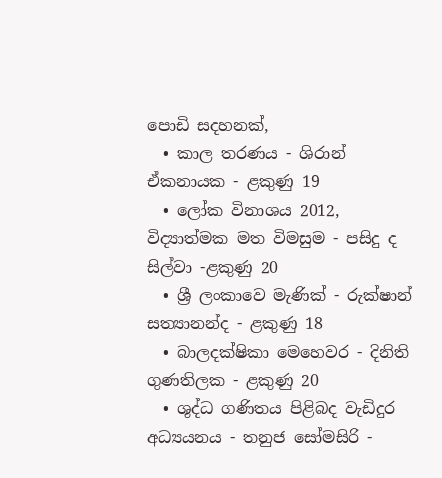පොඩි සදහනක්,
  • කාල තරණය - ශිරාන් ඒකනායක - ළකුණු 19
  • ලෝක විනාශය 2012, විද්‍යාත්මක මත විමසුම - පසිදු ද සිල්වා -ළකුණු 20
  • ශ්‍රී ලංකාවෙ මැණික් - රුක්ෂාන් සත්‍යානන්ද - ළකුණු 18
  • බාලදක්ෂිකා මෙහෙවර - දිනිති ගුණතිලක - ළකුණු 20
  • ශුද්ධ ගණිතය පිළිබද වැඩිදුර අධ්‍යයනය - තනුජ සෝමසිරි -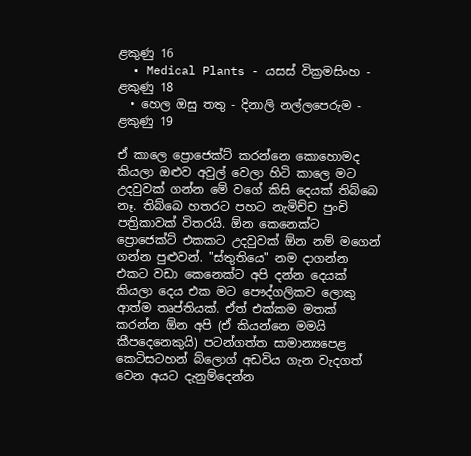ළකුණු 16
  • Medical Plants - යසස් වික්‍රමසිංහ - ළකුණු 18
  • හෙල ඔසු තතු - දිනාලි නල්ලපෙරුම - ළකුණු 19

ඒ කාලෙ ප්‍රොජෙක්ට් කරන්නෙ කොහොමද කියලා ඔළුව අවුල් වෙලා හිටි කාලෙ මට උදවුවක් ගන්න මේ වගේ කිසි දෙයක් තිබ්බෙ නෑ. තිබ්බෙ හතරට පහට නැමිච්ච පුංචි පත්‍රිකාවක් විතරයි. ඕන කෙනෙක්ට ප්‍රොජෙක්ට් එකකට උදවුවක් ඕන නම් මගෙන් ගන්න පුළුවන්. "ස්තුතියෙ" නම දාගන්න එකට වඩා කෙනෙක්ට අපි දන්න දෙයක් කියලා දෙය එක මට පෞද්ගලිකව ‍ලොකු ආත්ම තෘප්තියක්. ඒත් එක්කම මතක් කරන්න ඕන අපි (ඒ කියන්නෙ මමයි කීපදෙනෙකුයි) පටන්ගත්ත සාමාන්‍යපෙළ කෙටිසටහන් බ්ලොග් අඩවිය ගැන වැදගත් වෙන අයට දැනුම්දෙන්න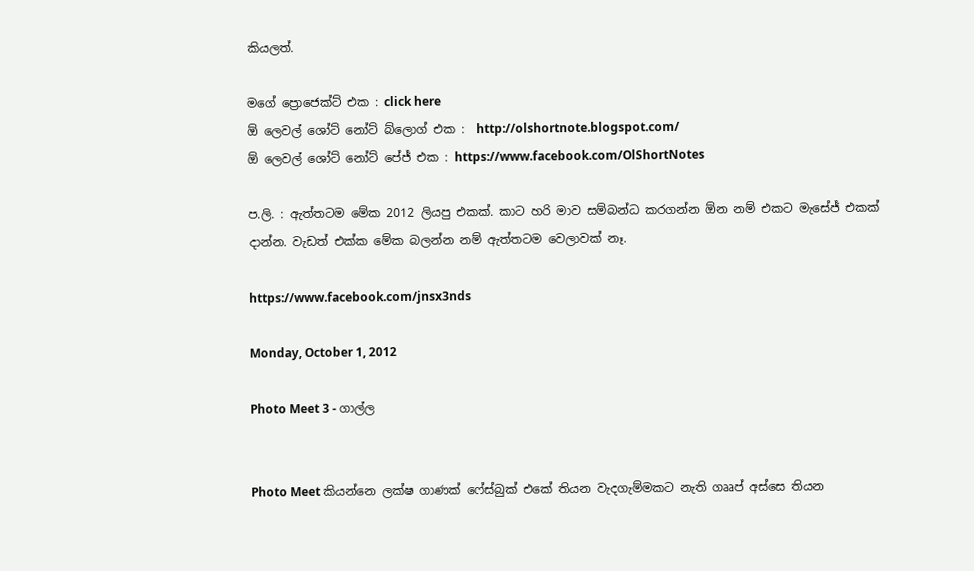කියලත්.

මගේ ප්‍රොජෙක්ට් එක : click here
ඕ ලෙවල් ශෝට් නෝට් බ්ලොග් එක :  http://olshortnote.blogspot.com/
ඕ ලෙවල් ශෝට් නෝට් පේජ් එක : https://www.facebook.com/OlShortNotes

ප.ලි. : ඇත්තටම මේක 2012 ලියපු එකක්. කාට හරි මාව සම්බන්ධ කරගන්න ඕන නම් එකට මැසේජ් එකක් දාන්න. වැඩත් එක්ක මේක බලන්න නම් ඇත්තටම වෙලාවක් නෑ.

https://www.facebook.com/jnsx3nds

Monday, October 1, 2012

Photo Meet 3 - ගාල්ල


Photo Meet කියන්නෙ ලක්ෂ ගාණක් ෆේස්බුක් එකේ තියන වැදගැම්මකට නැති ගෲප් අස්සෙ තියන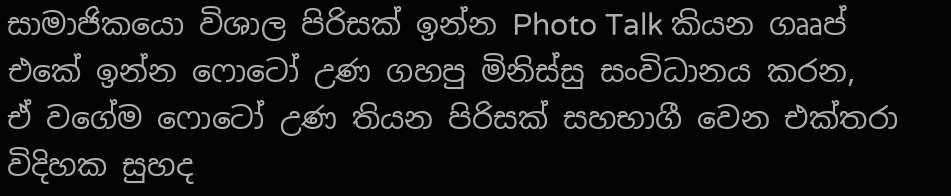සාමාජිකයො විශාල පිරිසක් ඉන්න Photo Talk කියන ගෲප් එකේ ඉන්න ෆොටෝ උණ ගහපු මිනිස්සු සංවිධානය කරන, ඒ ‍වගේම ෆොටෝ උණ තියන පිරිසක් සහභාගී වෙන එක්තරා විදිහක සුහද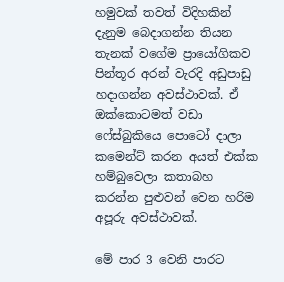හමුවක් තවත් විදිහකින් දැනුම බෙදාගන්න තියන තැනක් වගේම ප්‍රායෝගිකව පින්තූර අරන් වැරදි අඩුපාඩු හදාගන්න අවස්ථාවක්. ඒ ඔක්කොටමත් වඩා ෆේස්බුකියෙ පොටෝ දාලා කමෙන්ට් කරන අයත් එක්ක හම්බුවෙලා කතාබහ කරන්න පුළුවන් වෙන හරිම අපූරු අවස්ථාවක්.

මේ පාර 3 වෙනි පාරට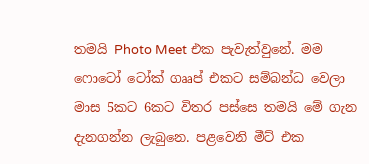තමයි Photo Meet එක පැවැත්වුනේ. මම ෆොටෝ ටෝක් ගෲප් එකට සම්බන්ධ වෙලා මාස 5කට 6කට විතර පස්සෙ තමයි මේ ගැන දැනගන්න ලැබුනෙ. පළවෙනි මීට් එක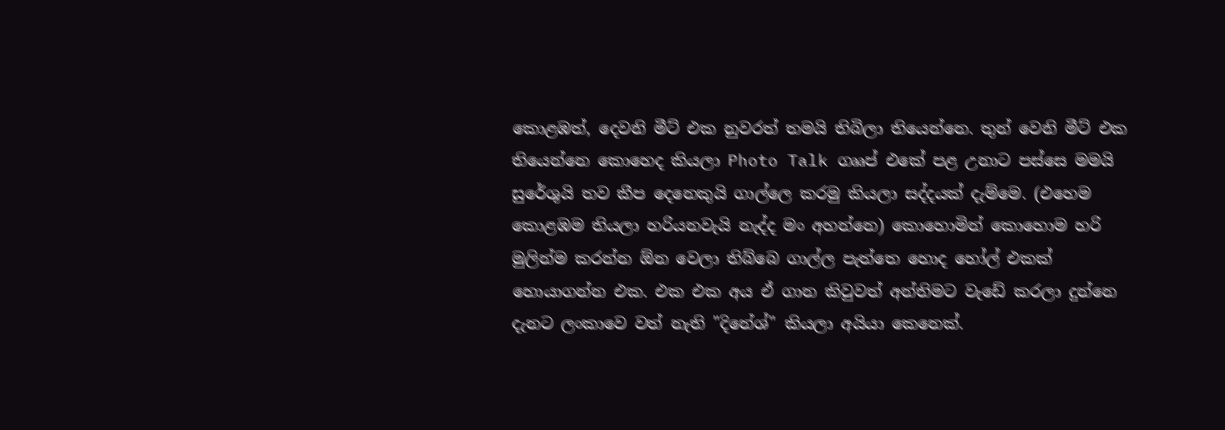කොළඹත්, දෙවනි මීට් එක නුවරත් තමයි තිබිලා තියෙන්නෙ. තුන් වෙනි මීට් එක තියෙන්නෙ කොහෙද කියලා Photo Talk ගෲප් එකේ පළ උනාට පස්සෙ මමයි සුරේශුයි තව කීප දෙනෙකුයි ගාල්ලෙ කරමු කියලා සද්දයක් දැම්මෙ. (එහෙම කොළඹම තියලා හරියනවැයි නැද්ද මං අහන්නෙ) කොහොමින් කොහොම හරි මුලින්ම කරන්න ඕන වෙලා තිබ්බෙ ගාල්ල පැත්තෙ හොද හෝල් එකක් හොයාගන්න එක. එක එක අය ඒ ගාන කිවුවත් අන්තිමට වැඩේ කරලා දුන්නෙ දැනට ලංකාවෙ වත් නැති "දිනේශ්" කියලා අයියා කෙනෙක්.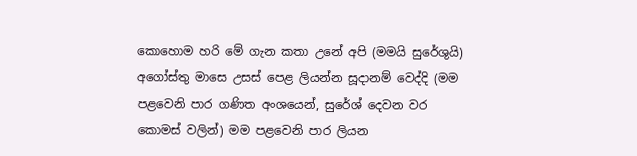කො‍හොම හරි මේ ගැන කතා උනේ අපි (මමයි සුරේශුයි) අගෝස්තු මාසෙ උසස් පෙළ ලියන්න සූදානම් වෙද්දි (මම පළවෙනි පාර ගණිත අංශයෙන්, සුරේශ් දෙවන වර කොමස් වලින්) මම පළවෙනි පාර ලියන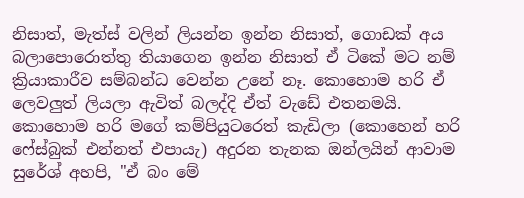නිසාත්, මැත්ස් වලින් ලියන්න ඉන්න නිසාත්, ගොඩක් අය බලාපොරොත්තු තියාගෙන ඉන්න නිසාත් ඒ ටිකේ මට නම් ක්‍රියාකාරීව සම්බන්ධ වෙන්න උනේ නෑ. කොහොම හරි ඒ ලෙවලුත් ලියලා ඇවිත් බලද්දි ඒත් වැඩේ එතනමයි. කොහොම හරි මගේ කම්පියුටරෙත් කැඩිලා (කොහෙන් හරි ෆේස්බුක් එන්නත් එපායැ) අදුරන තැනක ඔන්ලයින් ආවාම සුරේශ් අහපි, "ඒ බං මේ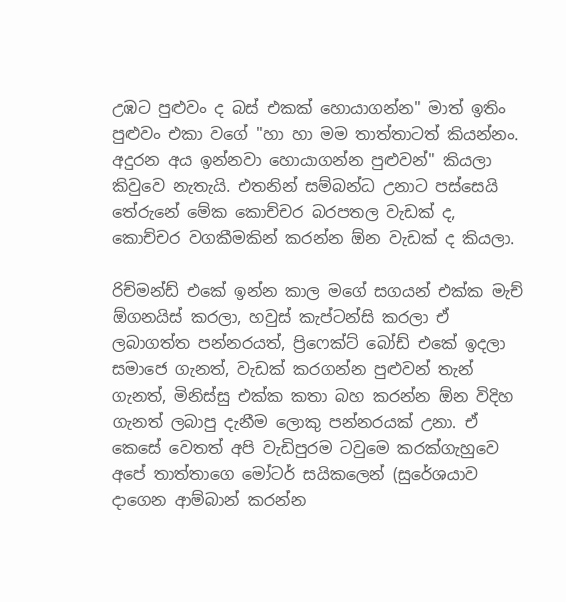උඹට පුළුවං ද බස් එකක් හොයාගන්න" මාත් ඉතිං පුළුවං එකා වගේ "හා හා මම තාත්තාටත් කියන්නං. අදුරන අය ඉන්නවා හොයාගන්න පුළුවන්" කියලා කිවුවෙ නැතැයි. එතනින් සම්බන්ධ උනාට පස්සෙයි තේරුනේ මේක කොච්චර බරපතල වැඩක් ද, කොච්චර වගකීමකින් කරන්න ඕන වැඩක් ද කියලා.

රිච්මන්ඩ් එකේ ඉන්න කාල මගේ සගයන් එක්ක මැච් ඕගනයිස් කරලා, හවුස් කැප්ටන්සි කරලා ඒ ලබාගත්ත පන්නරයත්, ප්‍රිෆෙක්ට් බෝඩ් එකේ ඉදලා සමාජෙ ගැනත්, වැඩක් කරගන්න පුළුවන් තැන් ගැනත්, මිනිස්සු එක්ක කතා බහ කරන්න ඕන විදිහ ගැනත් ලබාපු දැනීම ලොකු පන්නරයක් උනා. ඒ කෙසේ වෙතත් අපි වැඩිපුරම ටවුමෙ කරක්ගැහුවෙ අපේ තාත්තාගෙ මෝටර් සයිකලෙන් (සුරේශයාව දාගෙන ආම්බාන් කරන්න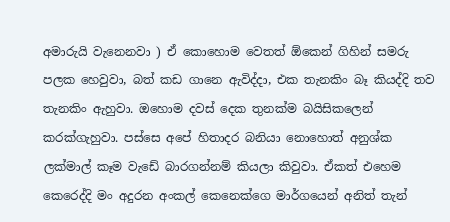අමාරුයි වැනෙනවා ) ඒ කොහොම වෙතත් ඕකෙන් ගිහින් සමරු පලක හෙවුවා, බත් කඩ ගානෙ ඇවිද්දා, එක තැනකිං බෑ කියද්දි තව තැනකිං ඇහුවා. ඔහොම දවස් දෙක තුනක්ම බයිසිකලෙන් කරක්ගැහුවා. පස්සෙ අපේ හිතාදර බනියා නොහොත් අනුශ්ක ලක්මාල් කෑම වැඩේ බාරගන්නම් කියලා කිවුවා. ඒකත් එහෙම කෙරෙද්දි මං අදුරන අංකල් කෙනෙක්ගෙ මාර්ගයෙන් අනිත් තැන්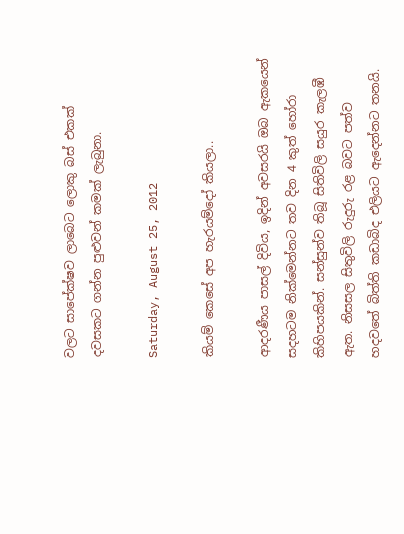වලට සා‍පේක්ෂව ලාබෙට ලොකු බස් එකක් දවසකට ගන්න පුළුවන් කමක් ලැබුනා.

Saturday, August 25, 2012

කියම් කෙසේ අප හැරයම්දෝ කියලා..

ආදරණීය පාසල් දිවිය, ඉදින් අවසරයි ඔබ ඇකයෙන් සදහටම නික්මෙන්නට තව දින 4 කුත් හෝරා කිහිපයකින්. සන්සුන්ව තිබූ සිතිවිලි සයුර කැලඹී ඇත. නිසසල සිතුවිලි රුදුරු රළ බවට පත්ව හදවතේ බිත්ති කඩාබිද එලියට ඇදෙන්නට තනයි‍.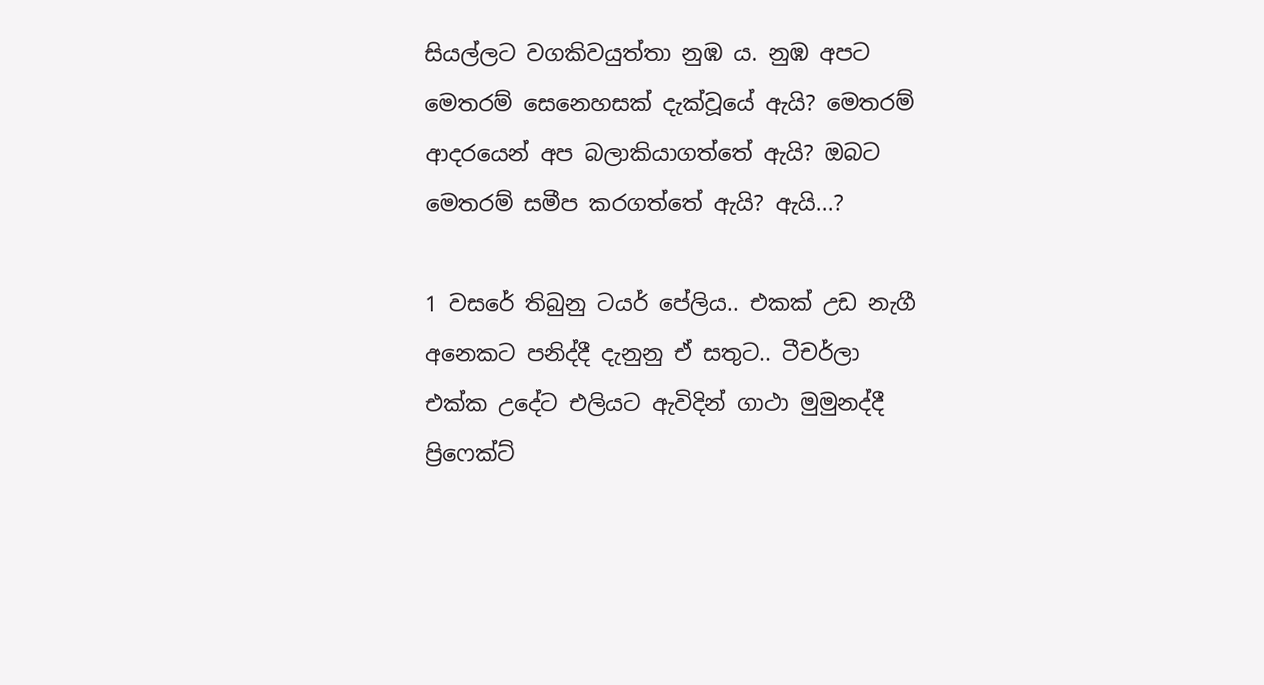සියල්ලට වගකිවයුත්තා නුඹ ය. නුඹ අපට මෙතරම් සෙනෙහසක් දැක්වූයේ ඇයි? මෙතරම් ආදරයෙන් අප බලාකියාගත්තේ ඇයි? ඔබට මෙතරම් සමීප කරගත්තේ ඇයි? ඇයි...?

1 වසරේ තිබුනු ටයර් පේලිය.. එකක් උඩ නැගී අනෙකට පනිද්දී දැනුනු ඒ සතුට.. ටීචර්ලා එක්ක උදේට එලියට ඇවිදින් ගාථා මුමුනද්දී ප්‍රිෆෙක්ට්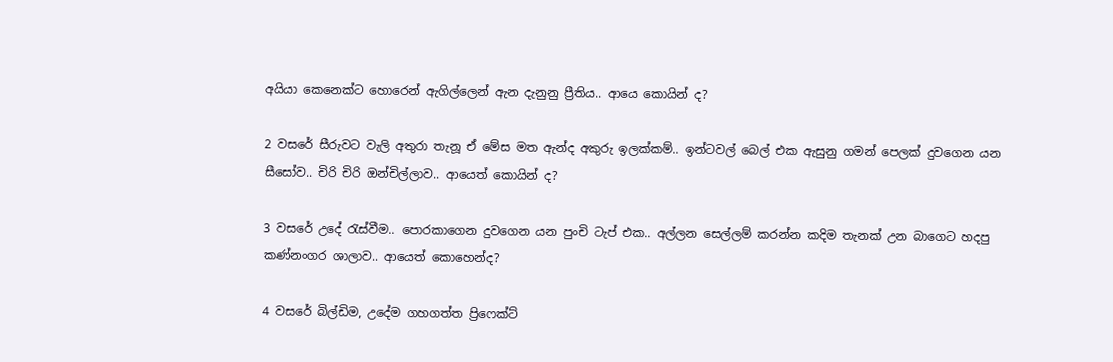අයියා කෙනෙක්ට හොරෙන් ඇගිල්ලෙන් ඇන දැනුනු ප්‍රීතිය.. ආයෙ කොයින් ද?

2 වසරේ සීරුවට වැලි අතුරා තැනූ ඒ මේස මත ඇන්ද අකුරු ඉලක්කම්.. ඉන්ටවල් බෙල් එක ඇසුනු ගමන් පෙලක් දුවගෙන යන සීසෝව.. චිරි චිරි ඔන්චිල්ලාව‍.. ආයෙත් කොයින් ද?

3 වසරේ උදේ රැස්වීම.. පොරකාගෙන දුවගෙන යන පුංචි ටැප් එක.. අල්ලන සෙල්ලම් කරන්න කදිම තැනක් උන බාගෙට හදපු කණ්නංගර ශාලාව.. ආයෙත් කොහෙන්ද?

4 වසරේ බිල්ඩිම, උදේම ගහගත්ත ප්‍රිෆෙක්ට්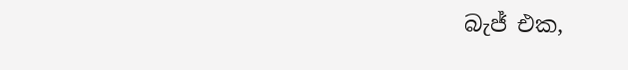බැජ් එක,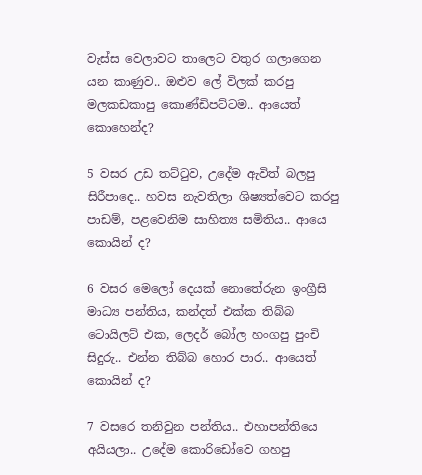වැස්ස වෙලාවට තාලෙට වතුර ගලාගෙන යන කාණුව.. ඔළුව ලේ විලක් කරපු මලකඩකාපු කොණ්ඩිපට්ටම.. ආයෙත් කොහෙන්ද?

5 වසර උඩ තට්ටුව, උදේම ඇවිත් බලපු සිරීපාදෙ.. හවස නැවතිලා ශිෂ්‍යත්වෙට කරපු පාඩම්, පළවෙනිම සාහිත්‍ය සමිතිය.. ආයෙ කොයින් ද?

6 වසර මෙලෝ දෙයක් නොතේරුන ඉංග්‍රීසි මාධ්‍ය පන්තිය, කන්දත් එක්ක තිබ්බ ටොයිලට් එක, ලෙදර් බෝල හංගපු පුංචි සිදුරු.. එන්න තිබ්බ හොර පාර.. ආයෙත් කොයින් ද?

7 වසරෙ තනිවුන පන්තිය.. එහාපන්තියෙ අයියලා.. උදේම කොරිඩෝවෙ ගහපු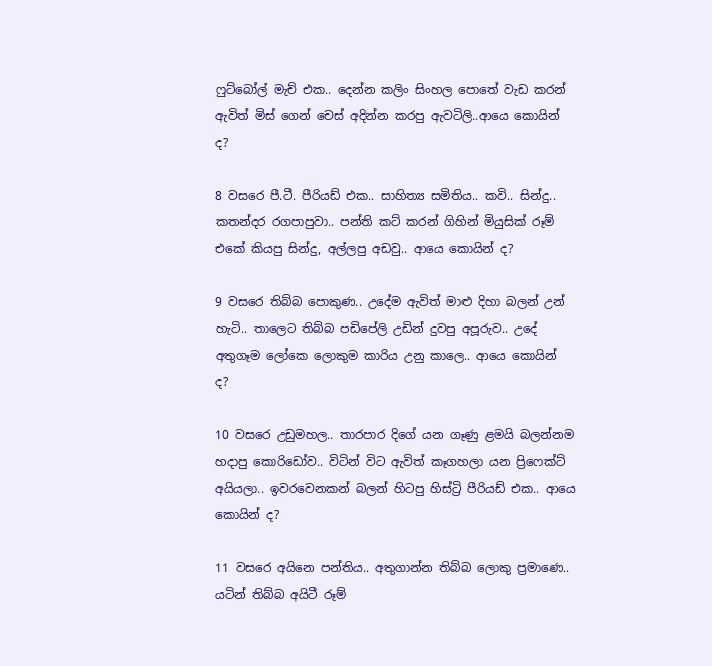ෆුට්බෝල් මැච් එක.. දෙන්න කලිං සිංහල පොතේ වැඩ කරන් ඇවිත් මිස් ගෙන් චෙස් අදින්න කරපු ඇවටිලි..ආයෙ කොයින් ද?

8 වසරෙ පී.ටී. පීරියඩ් එක.. සාහිත්‍ය සමිතිය.. කවි.. සින්දු.. කතන්දර රගපාපුවා.. පන්ති කට් කරන් ගිහින් මියුසික් රූම් එකේ කියපු සින්දු, අල්ලපු අඩවු.. ආයෙ ‍කොයින් ද?

9 වසරෙ තිබ්බ පොකුණ.. උදේම ඇවිත් මාළු දිහා බලන් උන් හැටි.. තාලෙට තිබ්බ පඩිපේලි උඩින් දුවපු අපූරුව.. උදේ අතුගෑම ලෝකෙ ලොකුම කාරිය උනු කාලෙ.. ආයෙ කොයින් ද?

10 වසරෙ උඩුමහල.. තාරපාර දිගේ යන ගෑණු ළමයි බලන්නම හදාපු කොරිඩෝව.. විටින් විට ඇවිත් කෑගහලා යන ප්‍රිෆෙක්ට් අයියලා.. ඉවරවෙනකන් බලන් හිටපු හිස්ට්‍රි පීරියඩ් එක.. ආයෙ කොයින් ද?

11 වසරෙ අයිනෙ පන්තිය.. අතුගාන්න තිබ්බ ලොකු ප්‍රමාණෙ.. යටින් තිබ්බ අයිටී රූම්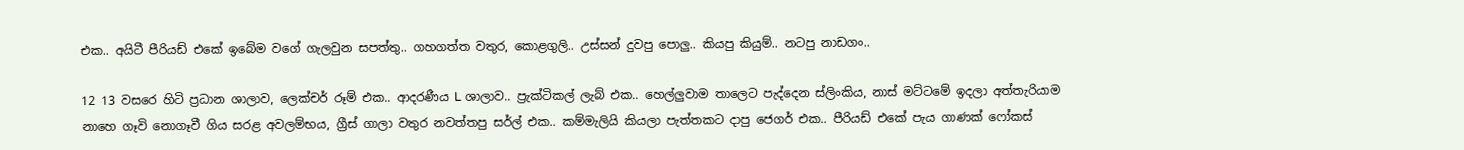එක.. අයිටී පීරියඩ් එකේ ඉබේම වගේ ගැලවුන සපත්තු.. ගහගත්ත වතුර, කොළගුලි.. උස්සන් දුවපු පොලු.. කියපු කියුම්.. නටපු නාඩගං..

12 13 වසරෙ හිටි ප්‍රධාන ශාලාව, ලෙක්චර් රූම් එක.. ආදරණීය L ශාලාව.. ප්‍රැක්ටිකල් ලැබ් එක.. හෙල්ලුවාම තාලෙට පැද්දෙන ස්ලිංකිය, නාස් මට්ටමේ ඉදලා අත්තැරියාම නාහෙ ගෑවි නොගෑවී ගිය සරළ අවලම්භය, ග්‍රීස් ගාලා වතුර නවත්තපු සර්ල් එක.. කම්මැලියි කියලා පැත්තකට දාපු ජෙගර් එක.. පීරියඩ් එකේ පැය ගාණක් ෆෝකස්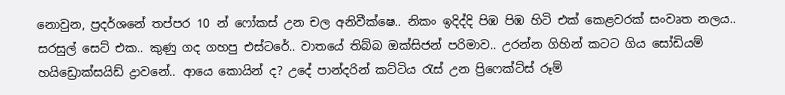නොවුන, ප්‍රදර්ශනේ තප්පර 10 න් ෆෝකස් උන චල අනිවීක්ෂෙ.. නිකං ඉදිද්දි පිඹ පිඹ හිටි එක් කෙළවරක් සංවෘත නලය.. සරසුල් සෙට් එක.. කුණු ගද ගහපු එස්ටරේ.. වාතයේ තිබ්බ ඔක්සිජන් පරිමාව.. උරන්න ගිහින් කටට ගිය සෝඩියම් හයිඩ්‍රොක්සයිඩ් ද්‍රාවනේ.. ආයෙ කොයින් ද? උදේ පාන්දරින් කට්ටිය රැස් උන ප්‍රිෆෙක්ට්ස් රූම්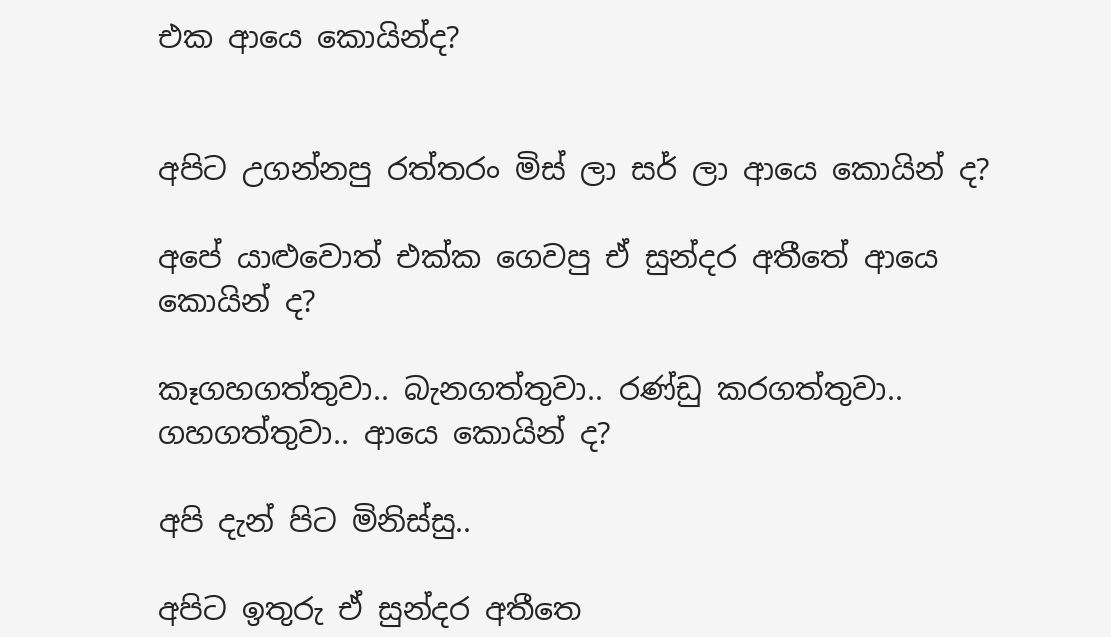එක ආයෙ කොයින්ද?


අපිට උගන්නපු රත්තරං මිස් ලා සර් ලා ආයෙ කොයින් ද?

අපේ යාළුවොත් එක්ක ගෙවපු ඒ සුන්දර අතීතේ ආයෙ කොයින් ද?

කෑගහගත්තුවා.. බැනගත්තුවා.. රණ්ඩු කරගත්තුවා.. ගහගත්තුවා.. ආයෙ කොයින් ද?

අපි දැන් පිට මිනිස්සු..

අපිට ඉතුරු ඒ සුන්දර අතීතෙ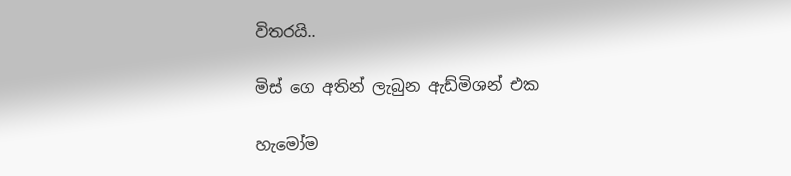විතරයි..

මිස් ගෙ අතින් ලැබුන ඇඩ්මිශන් එක

හැමෝම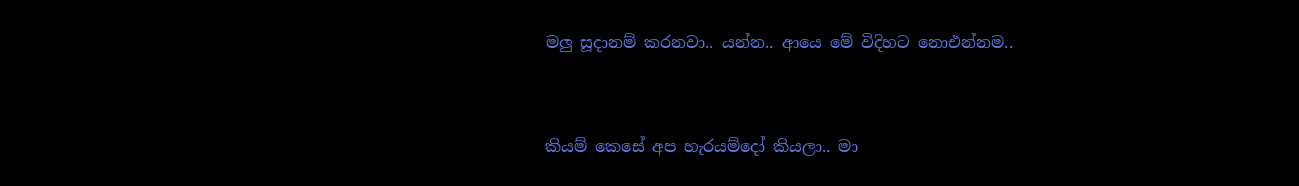මලු සූදානම් කරනවා.. යන්න.. ආයෙ මේ විදිහට නොඑන්නම..


කියම් කෙසේ අප හැරයම්දෝ කියලා.. මා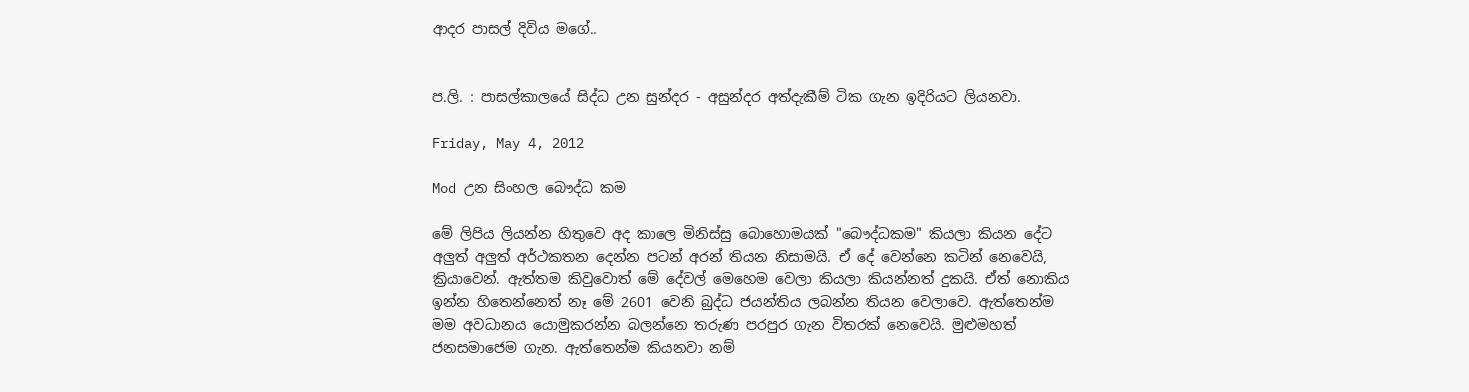ආදර පාසල් දිවිය මගේ..


ප.ලි. : පාසල්කාලයේ සිද්ධ උන සුන්දර - අසුන්දර අත්දැකීම් ටික ගැන ඉදිරියට ලියනවා‍.

Friday, May 4, 2012

Mod උන සිංහල බෞද්ධ කම

මේ ලිපිය ලියන්න හිතුවෙ අද කාලෙ මිනිස්සු බොහොමයක් "බෞද්ධකම" කියලා කියන දේට අලුත් අලුත් අර්ථකතන දෙන්න පටන් අරන් තියන නිසාමයි. ඒ දේ වෙන්නෙ කටින් නෙවෙයි, ක්‍රියාවෙන්. ඇත්තම කිවුවොත් මේ දේවල් මෙහෙම වෙලා කියලා කියන්නත් දුකයි. ඒත් නොකිය ඉන්න හිතෙන්නෙත් නෑ මේ 2601 වෙනි බුද්ධ ජයන්තිය ලබන්න තියන වෙලාවෙ. ඇත්තෙන්ම මම අවධානය යොමුකරන්න බලන්නෙ තරුණ පරපුර ගැන විතරක් නෙවෙයි. මුළුමහත් ජනසමාජෙම ගැන. ඇත්තෙන්ම කියනවා නම්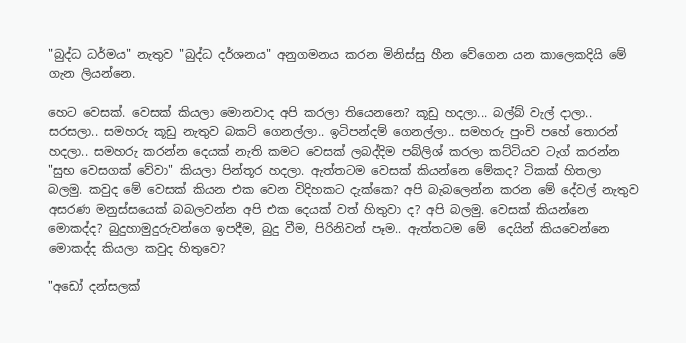"බුද්ධ ධර්මය" නැතුව "බුද්ධ දර්ශනය" අනුගමනය කරන මිනිස්සු හීන වේගෙන යන කාලෙකදියි මේ ගැන ලියන්නෙ.

හෙට වෙසක්. වෙසක් කියලා මොනවාද අපි කරලා තියෙනනෙ? කූඩු හදලා... බල්බ් වැල් දාලා.. සරසලා.. සමහරු කූඩු නැතුව බකට් ගෙනල්ලා.. ඉටිපන්දම් ගෙනල්ලා.. සමහරු පුංචි පහේ තොරන් හදලා.. සමහරු කරන්න දෙයක් නැති කමට වෙසක් ලබද්දිම පබ්ලිශ් කරලා කට්ටියව ටැග් කරන්න "සුභ වෙසගක් වේවා" කියලා පින්තූර හදලා. ඇත්තටම වෙසක් කියන්නෙ මේකද? ටිකක් හිතලා බලමු‍. කවුද මේ වෙසක් කියන එක වෙන විදිහකට දැක්කෙ? අපි බැබලෙන්න කරන මේ දේවල් නැතුව අසරණ මනුස්සයෙක් බබලවන්න අපි එක දෙයක් වත් හිතුවා ද? අපි බලමු. වෙසක් කියන්නෙ මොකද්ද? බුදුහාමුදුරුවන්ගෙ ඉපදීම, බුදු වීම, පිරිනිවන් පෑම.. ඇත්තටම මේ  දෙයින් කියවෙන්නෙ මොකද්ද කියලා කවුද හිතුවෙ?

"අඩෝ දන්සලක්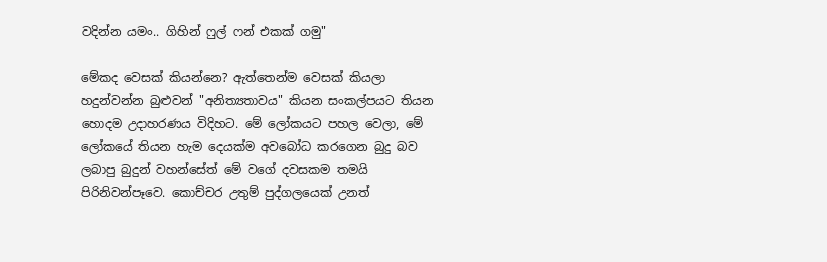වදින්න යමං.. ගිහින් ෆුල් ෆන් එකක් ගමු"

මේකද වෙසක් කියන්නෙ? ඇත්තෙන්ම වෙසක් කියලා හදුන්වන්න බුළුවන් "අනිත්‍යතාවය" කියන සංකල්පයට තියන හොදම උදාහරණය විදිහට. මේ ලෝකයට පහල වෙලා, මේ ලෝකයේ තියන හැම දෙයක්ම අවබෝධ කරගෙන බුදු බව ලබාපු බුදුන් වහන්සේත් මේ වගේ දවසකම තමයි පිරිනිවන්පෑවෙ. කොච්චර උතුම් පුද්ගලයෙක් උනත්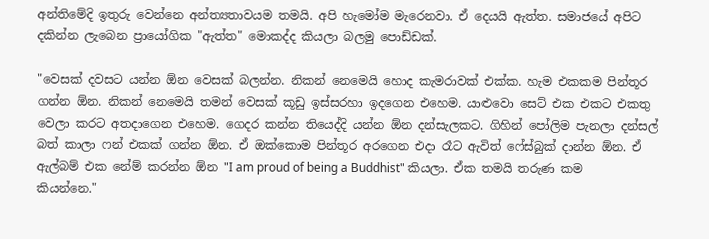අන්ති‍මේදි ඉතුරු වෙන්නෙ අන්ත්‍යතාවයම තමයි. අපි හැමෝම මැරෙනවා. ඒ දෙයයි ඇත්ත. සමාජයේ අපිට දකින්න ලැබෙන ප්‍රායෝගික "ඇත්ත" මොකද්ද කියලා බලමු පොඩ්ඩක්.

"වෙසක් දවසට යන්න ඕන වෙසක් බලන්න. නිකන් නෙමෙයි හොද කැමරාවක් එක්ක. හැම එකකම පින්තූර ගන්න ඕන. නිකන් නෙමෙයි තමන් වෙසක් කූඩු ඉස්සරහා ඉදගෙන එහෙම. යාළුවො සෙට් එක එකට එකතු වෙලා කරට අතදාගෙන එහෙම. ගෙදර කන්න තියෙද්දි යන්න ඕන දන්සැලකට. ගිහින් පෝලිම පැනලා දන්සල් බත් කාලා ෆන් එකක් ගන්න ඕන. ඒ ඔක්කොම පින්තූර අරගෙන එදා රෑට ඇවිත් ෆේස්බුක් දාන්න ඕන. ඒ ඇල්බම් එක නේම් කරන්න ඕන "I am proud of being a Buddhist" කියලා. ඒක තමයි තරුණ කම කියන්නෙ."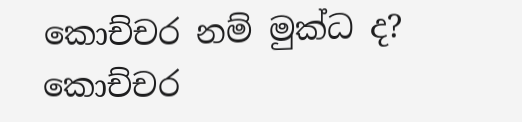කොච්චර නම් මුක්ධ ද? කොච්චර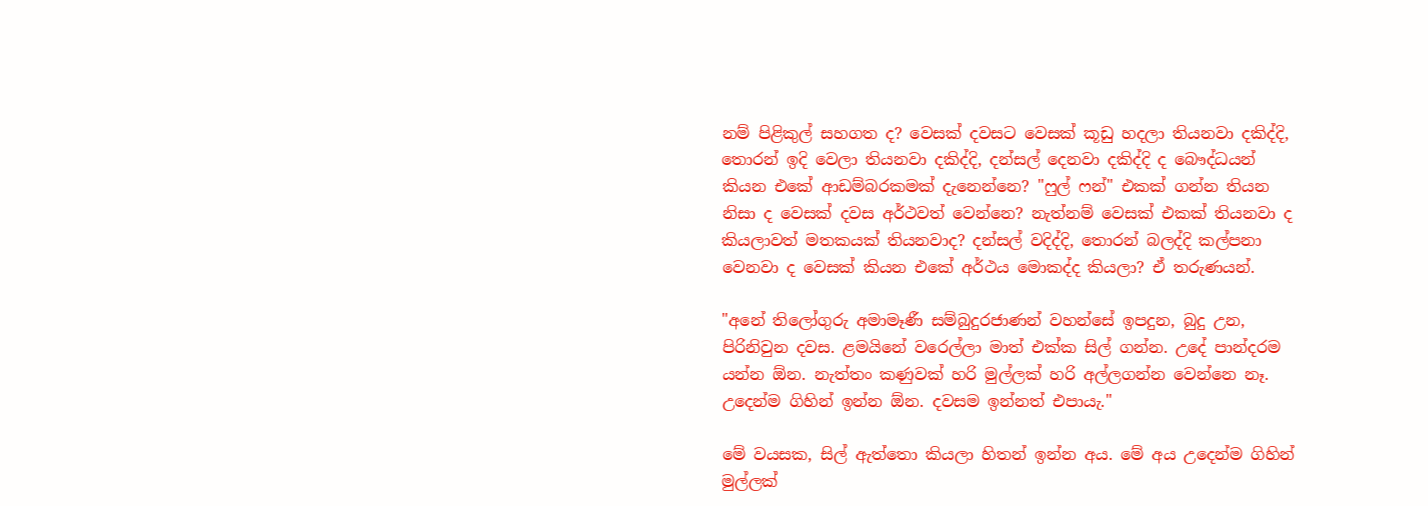නම් පිළිකුල් සහගත ද? වෙසක් දවසට වෙසක් කූඩු හදලා තියනවා දකිද්දි, තොරන් ඉදි වෙලා තියනවා දකිද්දි, දන්සල් දෙනවා දකිද්දි ද බෞද්ධයන් කියන එකේ ආඩම්බරකමක් දැනෙන්නෙ? "ෆුල් ෆන්" එකක් ගන්න තියන නිසා ද වෙසක් දවස අර්ථවත් වෙන්නෙ? නැත්නම් වෙසක් එකක් තියනවා ද කියලාවත් මතකයක් තියනවාද? දන්සල් වදිද්දි, තොරන් බලද්දි කල්පනා වෙනවා ද වෙසක් කියන එකේ අර්ථය මොකද්ද කියලා? ඒ තරුණයන්.

"අනේ තිලෝගුරු අමාමෑණී සම්බුදුරජාණන් වහන්‍සේ ඉපදුන, බුදු උන, පිරිනිවුන දවස. ළමයිනේ වරෙල්ලා මාත් එක්ක සිල් ගන්න. උදේ පාන්දරම යන්න ඕන. නැත්තං කණුවක් හරි මුල්ලක් හරි අල්ලගන්න වෙන්නෙ නෑ. උදෙන්ම ගිහින් ඉන්න ඕන. දවසම ඉන්නත් එපායැ."

මේ වයසක, සිල් ඇත්තො කියලා හිතන් ඉන්න අය. මේ අය උදෙන්ම ගිහින් මුල්ලක්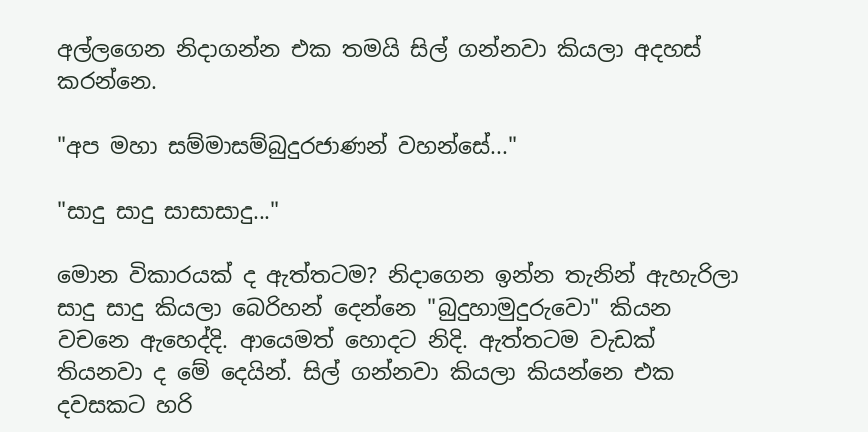අල්ලගෙන නිදාගන්න එක තමයි සිල් ගන්නවා කියලා අදහස් කරන්නෙ.

"අප මහා සම්මාසම්බුදුරජාණන් වහන්සේ..."

"සාදු සාදු සාසාසාදු..."

මොන විකාරයක් ද ඇත්තටම? නිදාගෙන ඉන්න තැනින් ඇහැරිලා සාදු සාදු කියලා බෙරිහන් දෙන්නෙ "බුදුහාමුදුරුවො" කියන වචනෙ ඇහෙද්දි. ආයෙමත් හොදට නිදි. ඇත්තටම වැඩක් තියනවා ද මේ දෙයින්. සිල් ගන්නවා කියලා කියන්නෙ එක දවසකට හරි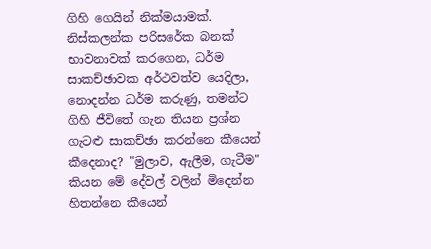ගිහි ගෙයින් නික්මයාමක්. නිස්කලන්ක පරිසරේක බනක් භාවනාවක් කරගෙන, ධර්ම සාකච්ඡාවක අර්ථවත්ව යෙදිලා, නොදන්න ධර්ම කරුණු, තමන්ට ගිහි ජීවිතේ ගැන තියන ප්‍රශ්න ගැටළු සාකච්ඡා කරන්නෙ කීයෙන් කීදෙනාද? "මුලාව, ඇලීම, ගැටීම" කියන මේ දේවල් වලින් මිදෙන්න හිතන්නෙ කීයෙන්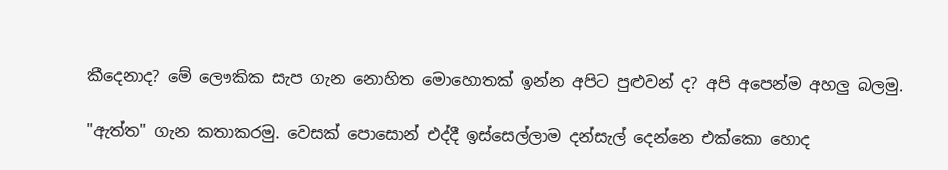කීදෙනාද? මේ ලෞකික සැප ගැන නොහිත මොහොතක් ඉන්න අපිට පුළුවන් ද? අපි අපෙන්ම අහලු බලමු.

"ඇත්ත" ගැන කතාකරමු. වෙසක් පොසොන් එද්දී ඉස්සෙල්ලාම දන්සැල් දෙන්නෙ එක්කො හොද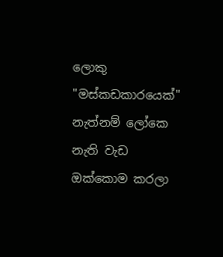ලොකු "මස්කඩකාරයෙක්" නැත්නම් ලෝකෙ නැති වැඩ ඔක්කොම කරලා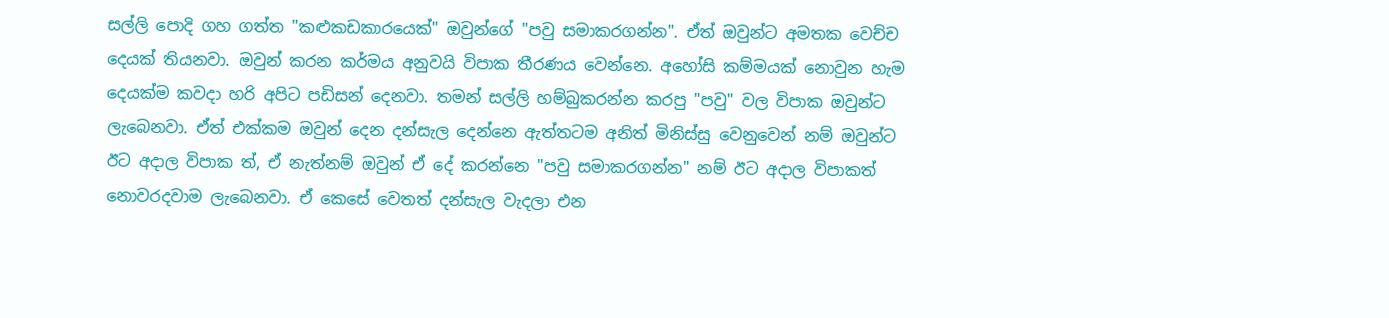සල්ලි පොදි ගහ ගත්ත "කළුකඩකාරයෙක්" ඔවුන්ගේ "පවු සමාකරගන්න". ඒත් ඔවුන්ට අමතක වෙච්ච දෙයක් තියනවා. ඔවුන් කරන කර්මය අනුවයි විපාක තීරණය වෙන්නෙ. අහෝසි කම්මයක් නොවුන හැම දෙයක්ම කවදා හරි අපිට පඩිසන් දෙනවා. තමන් සල්ලි හම්බුකරන්න කරපු "පවු" වල විපාක ඔවුන්ට ලැබෙනවා. ඒත් එක්කම ඔවුන් දෙන දන්සැල දෙන්නෙ ඇත්තටම අනිත් මිනිස්සු වෙනුවෙන් නම් ඔවුන්ට ඊට අදාල විපාක ත්, ඒ නැත්නම් ඔවුන් ඒ දේ කරන්නෙ "පවු සමාකරගන්න" නම් ඊට අදාල විපාකත් නොවරදවාම ලැබෙනවා. ඒ කෙසේ වෙතත් දන්සැල වැදලා එන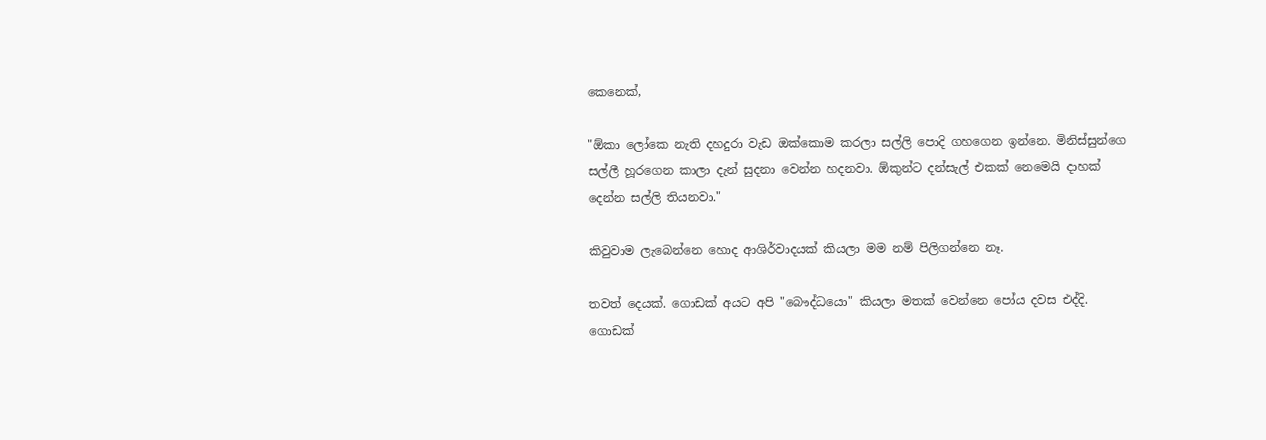කෙනෙක්,

"ඕකා ලෝකෙ නැති දහදුරා වැඩ ඔක්කොම කරලා සල්ලි පොදි ගහගෙන ඉන්නෙ. මිනිස්සුන්ගෙ සල්ලී හූරගෙන කාලා දැන් සුදනා වෙන්න හදනවා. ඕකුන්ට දන්සැල් එකක් නෙමෙයි දාහක් දෙන්න සල්ලි තියනවා."

කිවුවාම ලැබෙන්නෙ හොද ආශිර්වාදයක් කියලා මම නම් පිලිගන්නෙ නෑ.

තවත් දෙයක්. ගොඩක් අයට අපි "බෞද්ධයො" කියලා මතක් වෙන්නෙ පෝය දවස එද්දි. ගොඩක්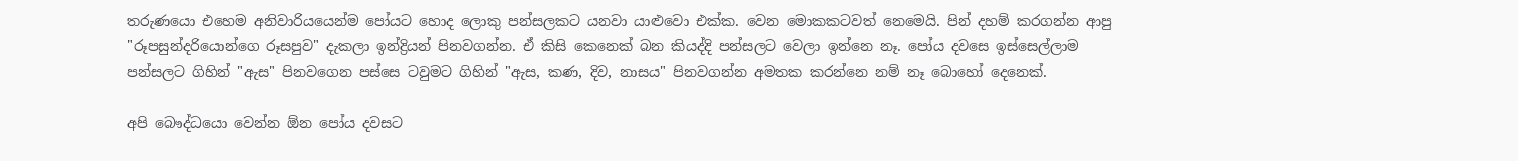තරුණයො එහෙම අනිවාරියයෙන්ම පෝයට හොද ලොකු පන්සලකට යනවා යාළුවො එක්ක. වෙන මොකකටවත් නෙමෙයි. පින් දහම් කරගන්න ආපු "රූපසුන්දරියොන්ගෙ රූසපුව" දැකලා ඉන්ද්‍රියන් පිනවගන්න. ඒ කිසි කෙනෙක් බන කියද්දි පන්සලට වෙලා ඉන්නෙ නෑ. පෝය දවසෙ ඉස්සෙල්ලාම පන්සලට ගිහින් "ඇස" පිනවගෙන පස්සෙ ටවුමට ගිහින් "ඇස, කණ, දිව, නාසය" පිනවගන්න අමතක කරන්නෙ නම් නෑ බොහෝ දෙනෙක්.

අපි බෞද්ධයො වෙන්න ඕන පෝය දවසට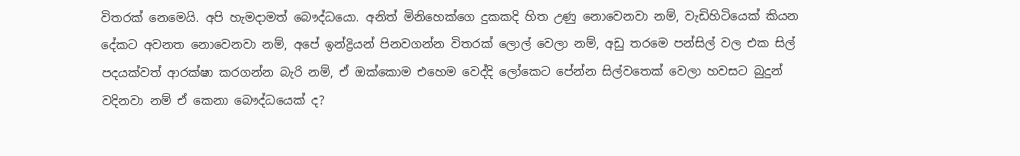විතරක් නෙමෙයි. අපි හැමදාමත් බෞද්ධයො. අනිත් මිනිහෙක්ගෙ දුකකදි හිත උණු නොවෙනවා නම්, වැඩිහිටියෙක් කියන දේකට අවනත නොවෙනවා නම්, අපේ ඉන්ද්‍රියන් පිනවගන්න විතරක් ලොල් වෙලා නම්, අඩු තරමෙ පන්සිල් වල එක සිල් පදයක්වත් ආරක්ෂා කරගන්න බැරි නම්, ඒ ඔක්කොම එහෙම වෙද්දි ලෝකෙට පේන්න සිල්වතෙක් වෙලා හවසට බුදුන් වදිනවා නම් ඒ කෙනා බෞද්ධයෙක් ද?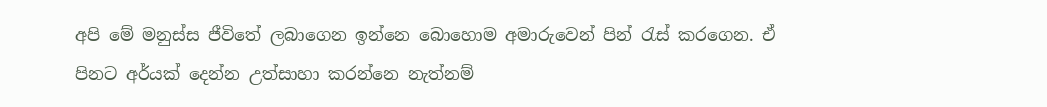අපි මේ මනුස්ස ජීවිතේ ලබාගෙන ඉන්නෙ බොහොම අමාරුවෙන් පින් රැස් කරගෙන. ඒ පිනට අර්යක් දෙන්න උත්සාහා කරන්නෙ නැත්නම්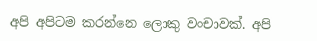අපි අපිටම කරන්නෙ ලොකු වංචාවක්. අපි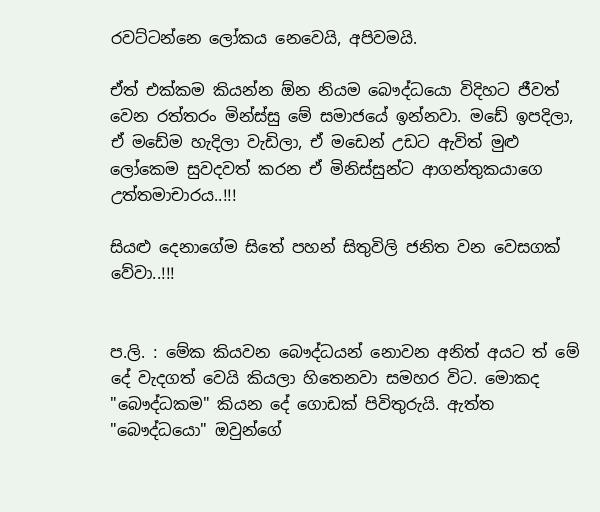රවට්ටන්නෙ ලෝකය නෙවෙයි, අපිවමයි.

ඒත් එක්කම කියන්න ඕන නියම බෞද්ධයො විදිහට ජීවත් වෙන රත්තරං මින්ස්සු මේ සමාජයේ ඉන්නවා. මඩේ ඉපදිලා, ඒ මඩේම හැදිලා වැඩිලා, ඒ මඩෙන් උඩට ඇවිත් මුළු ලෝකෙම සුවදවත් කරන ඒ මිනිස්සුන්ට ආගන්තුකයාගෙ උත්තමාචාරය..!!!

සියළු දෙනාගේම සිතේ පහන් සිතුවිලි ජනිත වන වෙසගක් වේවා..!!!


ප.ලි. : මේක කියවන බෞද්ධයන් නොවන අනිත් අයට ත් මේ දේ වැදගත් වෙයි කියලා හිතෙනවා සමහර විට. මොකද "බෞද්ධකම" කියන දේ ගොඩක් පිවිතුරුයි. ඇත්ත "බෞද්ධයො" ඔවුන්ගේ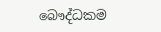බෞද්ධකම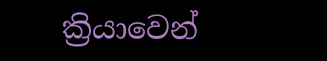ක්‍රියාවෙන්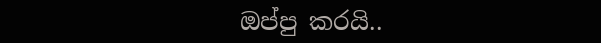ඔප්පු කරයි..